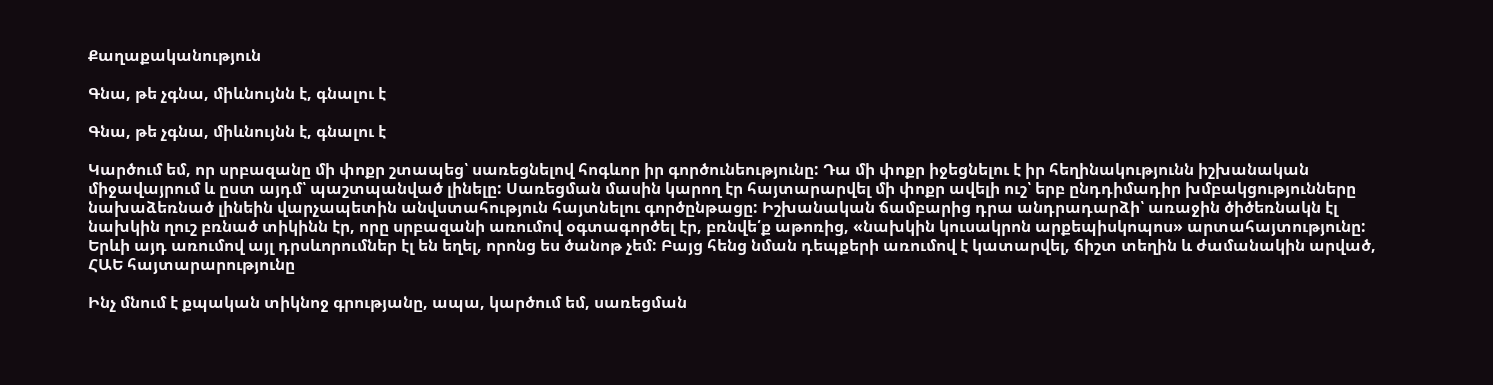Քաղաքականություն

Գնա, թե չգնա, միևնույնն է, գնալու է

Գնա, թե չգնա, միևնույնն է, գնալու է

Կարծում եմ, որ սրբազանը մի փոքր շտապեց՝ սառեցնելով հոգևոր իր գործունեությունը: Դա մի փոքր իջեցնելու է իր հեղինակությունն իշխանական միջավայրում և ըստ այդմ՝ պաշտպանված լինելը: Սառեցման մասին կարող էր հայտարարվել մի փոքր ավելի ուշ՝ երբ ընդդիմադիր խմբակցությունները նախաձեռնած լինեին վարչապետին անվստահություն հայտնելու գործընթացը: Իշխանական ճամբարից դրա անդրադարձի՝ առաջին ծիծեռնակն էլ նախկին ղուշ բռնած տիկինն էր, որը սրբազանի առումով օգտագործել էր, բռնվե՛ք աթոռից, «նախկին կուսակրոն արքեպիսկոպոս» արտահայտությունը: Երևի այդ առումով այլ դրսևորումներ էլ են եղել, որոնց ես ծանոթ չեմ: Բայց հենց նման դեպքերի առումով է կատարվել, ճիշտ տեղին և ժամանակին արված, ՀԱԵ հայտարարությունը

Ինչ մնում է քպական տիկնոջ գրությանը, ապա, կարծում եմ, սառեցման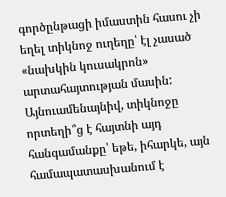գործընթացի իմաստին հասու չի եղել տիկնոջ ուղեղը՝ էլ չասած «նախկին կուսակրոն» արտահայտության մասին: Այնուամենայնիվ, տիկնոջը որտեղի՞ց է հայտնի այդ հանգամանքը՝ եթե, իհարկե, այն համապատասխանում է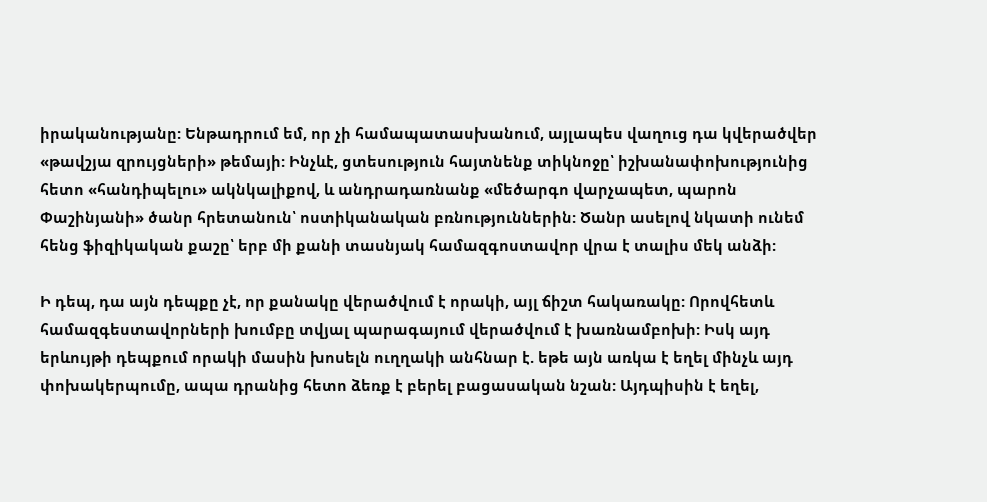իրականությանը: Ենթադրում եմ, որ չի համապատասխանում, այլապես վաղուց դա կվերածվեր «թավշյա զրույցների» թեմայի: Ինչևէ, ցտեսություն հայտնենք տիկնոջը՝ իշխանափոխությունից հետո «հանդիպելու» ակնկալիքով, և անդրադառնանք «մեծարգո վարչապետ, պարոն Փաշինյանի» ծանր հրետանուն՝ ոստիկանական բռնություններին: Ծանր ասելով նկատի ունեմ հենց ֆիզիկական քաշը՝ երբ մի քանի տասնյակ համազգոստավոր վրա է տալիս մեկ անձի:

Ի դեպ, դա այն դեպքը չէ, որ քանակը վերածվում է որակի, այլ ճիշտ հակառակը: Որովհետև համազգեստավորների խումբը տվյալ պարագայում վերածվում է խառնամբոխի: Իսկ այդ երևույթի դեպքում որակի մասին խոսելն ուղղակի անհնար է. եթե այն առկա է եղել մինչև այդ փոխակերպումը, ապա դրանից հետո ձեռք է բերել բացասական նշան: Այդպիսին է եղել,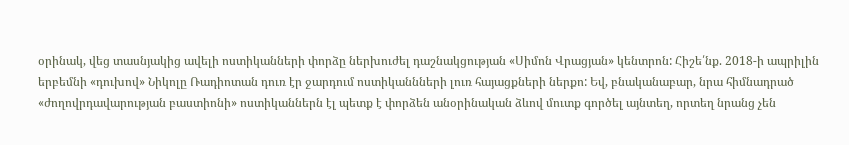օրինակ, վեց տասնյակից ավելի ոստիկանների փորձը ներխուժել դաշնակցության «Սիմոն Վրացյան» կենտրոն: Հիշե՛նք. 2018-ի ապրիլին երբեմնի «դուխով» Նիկոլը Ռադիոտան դուռ էր ջարդում ոստիկաննների լուռ հայացքների ներքո: Եվ, բնականաբար, նրա հիմնադրած «ժողովրդավարության բաստիոնի» ոստիկաններն էլ պետք է փորձեն անօրինական ձևով մուտք գործել այնտեղ, որտեղ նրանց չեն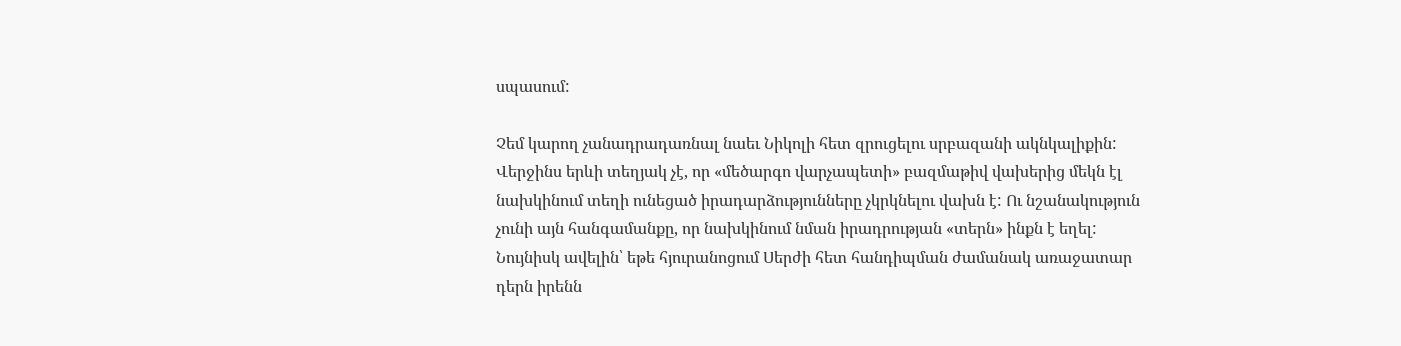սպասում:

Չեմ կարող չանադրադառնալ նաեւ Նիկոլի հետ զրուցելու սրբազանի ակնկալիքին: Վերջինս երևի տեղյակ չէ, որ «մեծարգո վարչապետի» բազմաթիվ վախերից մեկն էլ նախկինում տեղի ունեցած իրադարձությունները չկրկնելու վախն է: Ու նշանակություն չունի այն հանգամանքը, որ նախկինում նման իրադրության «տերն» ինքն է եղել: Նույնիսկ ավելին՝ եթե հյուրանոցում Սերժի հետ հանդիպման ժամանակ առաջատար դերն իրենն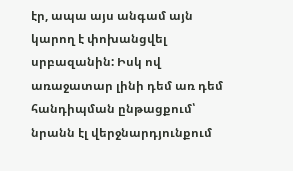էր, ապա այս անգամ այն կարող է փոխանցվել սրբազանին: Իսկ ով առաջատար լինի դեմ առ դեմ հանդիպման ընթացքում՝ նրանն էլ վերջնարդյունքում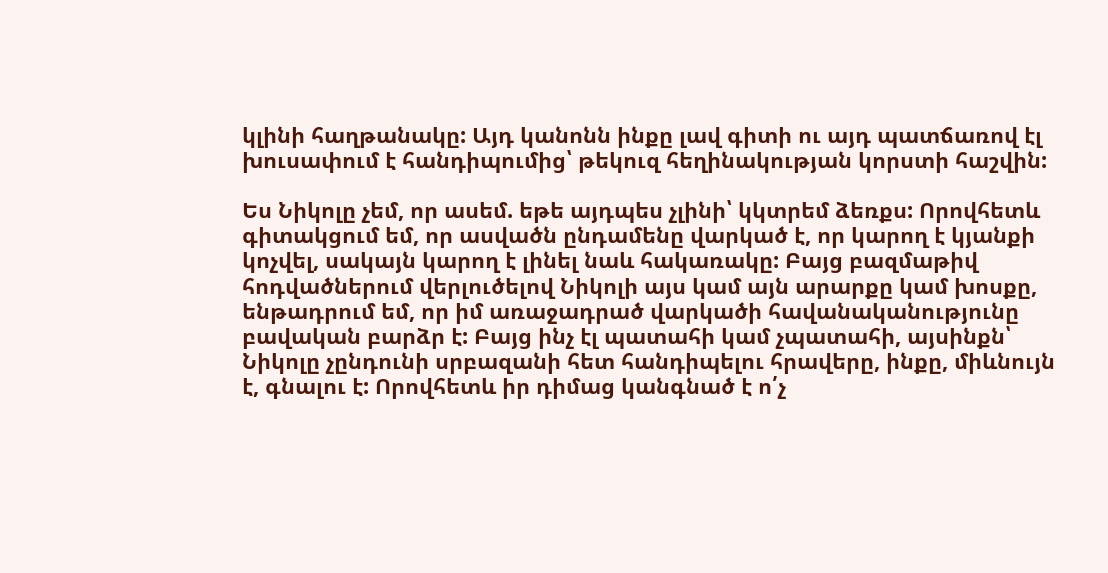կլինի հաղթանակը: Այդ կանոնն ինքը լավ գիտի ու այդ պատճառով էլ խուսափում է հանդիպումից՝ թեկուզ հեղինակության կորստի հաշվին:

Ես Նիկոլը չեմ, որ ասեմ. եթե այդպես չլինի՝ կկտրեմ ձեռքս: Որովհետև գիտակցում եմ, որ ասվածն ընդամենը վարկած է, որ կարող է կյանքի կոչվել, սակայն կարող է լինել նաև հակառակը: Բայց բազմաթիվ հոդվածներում վերլուծելով Նիկոլի այս կամ այն արարքը կամ խոսքը, ենթադրում եմ, որ իմ առաջադրած վարկածի հավանականությունը բավական բարձր է: Բայց ինչ էլ պատահի կամ չպատահի, այսինքն՝ Նիկոլը չընդունի սրբազանի հետ հանդիպելու հրավերը, ինքը, միևնույն է, գնալու է: Որովհետև իր դիմաց կանգնած է ո՛չ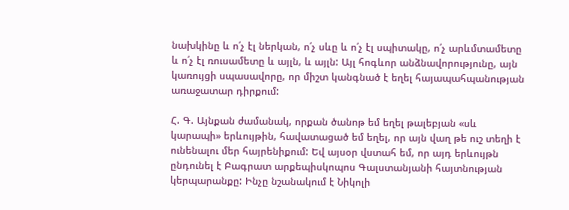նախկինը և ո՛չ էլ ներկան, ո՛չ սևը և ո՛չ էլ սպիտակը, ո՛չ արևմտամետը և ո՛չ էլ ռուսամետը և այլն, և այլն: Այլ հոգևոր անձնավորությունը, այն կառույցի սպասավորը, որ միշտ կանգնած է եղել հայապահպանության առաջատար դիրքում:

Հ. Գ. Այնքան ժամանակ, որքան ծանոթ եմ եղել թալեբյան «սև կարապի» երևույթին, հավատացած եմ եղել, որ այն վաղ թե ուշ տեղի է ունենալու մեր հայրենիքում: Եվ այսօր վստահ եմ, որ այդ երևույթն ընդունել է Բագրատ արքեպիսկոպոս Գալստանյանի հայտնության կերպարանքը: Ինչը նշանակում է Նիկոլի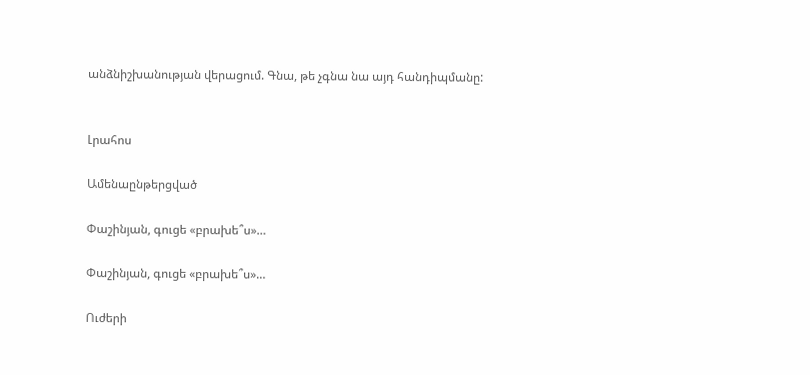անձնիշխանության վերացում. Գնա, թե չգնա նա այդ հանդիպմանը:


Լրահոս

Ամենաընթերցված

Փաշինյան, գուցե «բրախե՞ս»…

Փաշինյան, գուցե «բրախե՞ս»…

Ուժերի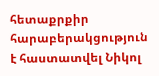հետաքրքիր հարաբերակցություն է հաստատվել Նիկոլ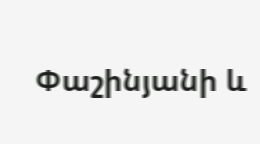Փաշինյանի և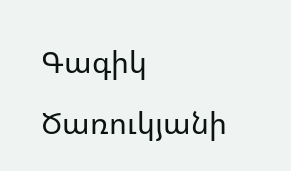Գագիկ Ծառուկյանի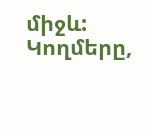միջև: Կողմերը,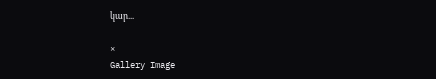կար...

×
Gallery Image